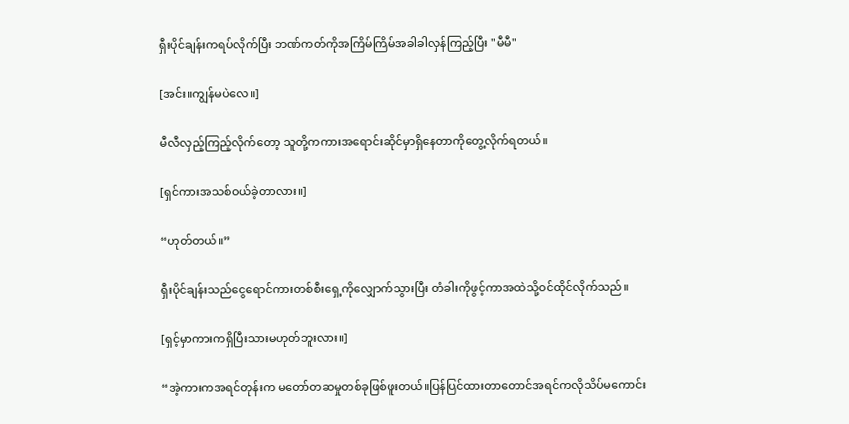ရှီးပိုင်ချန်းကရပ်လိုက်ပြီး ဘဏ်ကတ်ကိုအကြိမ်ကြိမ်အခါခါလှန်ကြည့်ပြီး "မီမီ"

[အင်း။ကျွန်မပဲလေ။]

မီလီလှည့်ကြည့်လိုက်တော့ သူတို့ကကားအရောင်းဆိုင်မှာရှိနေတာကိုတွေ့လိုက်ရတယ်။

[ရှင်ကားအသစ်ဝယ်ခဲ့တာလား။]

“ဟုတ်တယ်။”

ရှီးပိုင်ချန်းသည်ငွေရောင်ကားတစ်စီးရှေ့ကိုလျှောက်သွားပြီး တံခါးကိုဖွင့်ကာအထဲသို့ဝင်ထိုင်လိုက်သည်။

[ရှင့်မှာကားကရှိပြီးသားမဟုတ်ဘူးလား။]

“အဲ့ကားကအရင်တုန်းက မတော်တဆမှုတစ်ခုဖြစ်ဖူးတယ်။ပြန်ပြင်ထားတာတောင်အရင်ကလိုသိပ်မကောင်း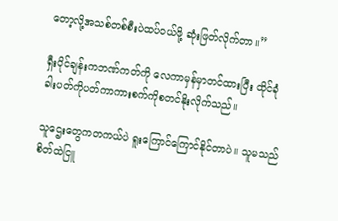တော့လို့အသစ်တစ်စီးပဲထပ်ဝယ်ဖို့ ဆုံးဖြတ်လိုက်တာ။”

ရှီးပိုင်ချန်းကဘဏ်ကတ်ကို လေကာမှန်မှာတင်ထားပြီး ထိုင်ခုံခါးပတ်ကိုပတ်ကာကားစက်ကိုစတင်နိုးလိုက်သည်။

သူဌေးတွေကတကယ်ပဲ ရူးကြောင်ကြောင်နိုင်တာပဲ။ သူမသည်စိတ်ထဲငြူ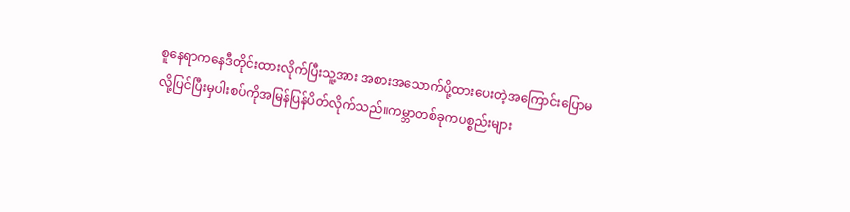စူနေရာကနေဒီတိုင်းထားလိုက်ပြီးသူ့အား အစားအသောက်ပို့ထားပေးတဲ့အကြောင်းပြောမလို့ပြင်ပြီးမှပါးစပ်ကိုအမြန်ပြန်ပိတ်လိုက်သည်။ကမ္ဘာတစ်ခုကပစ္စည်းများ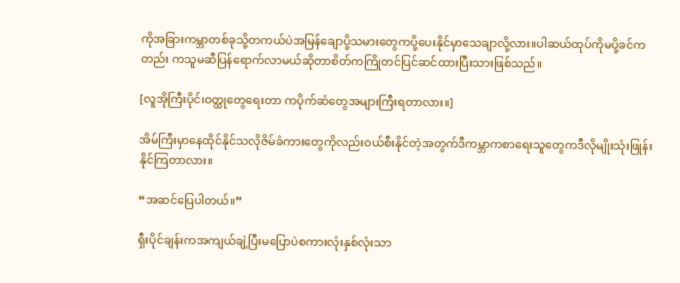ကိုအခြားကမ္ဘာတစ်ခုသို့တကယ်ပဲအမြန်‌ချောပို့သမားတွေကပို့ပေးနိုင်မှာသေချာလို့လား။ပါဆယ်ထုပ်ကိုမပို့ခင်ကတည်း ကသူမဆီပြန်ရောက်လာမယ်ဆိုတာစိတ်ကကြိုတင်ပြင်ဆင်ထားပြီးသားဖြစ်သည်။

[လူအိုကြီးပိုင်၊ဝတ္ထုတွေရေးတာ ကပိုက်ဆံတွေအများကြီးရတာလား။]

အိမ်ကြီးမှာနေထိုင်နိုင်သလိုဇိမ်ခံကားတွေကိုလည်းဝယ်စီးနိုင်တဲ့အတွက်ဒီကမ္ဘာကစာရေးသူတွေကဒီလိုမျိုးသုံးဖြုန်းနိုင်ကြတာလား။

“အဆင်ပြေပါတယ်။”

ရှီးပိုင်ချန်းကအကျယ်ချဲ့ပြီးမပြောပဲစကားလုံးနှစ်လုံးသာ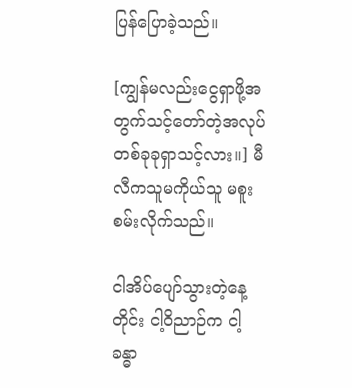ပြန်ပြောခဲ့သည်။

[ကျွန်မလည်းငွေရှာဖို့အတွက်သင့်တော်တဲ့အလုပ်တစ်ခုခုရှာသင့်လား။] မီလီကသူမကိုယ်သူ မစူးစမ်းလိုက်သည်။

ငါအိပ်ပျော်သွားတဲ့နေ့တိုင်း ငါ့ဝိညာဉ်က ငါ့ခန္ဓာ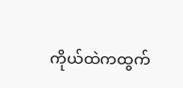ကိုယ်ထဲကထွက်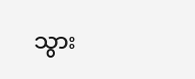သွား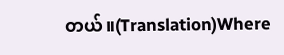တယ်။(Translation)Where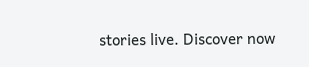stories live. Discover now